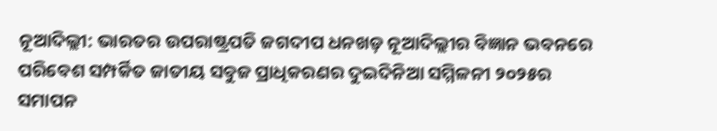ନୂଆଦିଲ୍ଲୀ: ଭାରତର ଉପରାଷ୍ଟ୍ରପତି ଜଗଦୀପ ଧନଖଡ଼ ନୂଆଦିଲ୍ଲୀର ବିଜ୍ଞାନ ଭବନରେ ପରିବେଶ ସମ୍ପର୍କିତ ଜାତୀୟ ସବୁଜ ପ୍ରାଧିକରଣର ଦୁଇଦିନିଆ ସମ୍ମିଳନୀ ୨୦୨୫ର ସମାପନ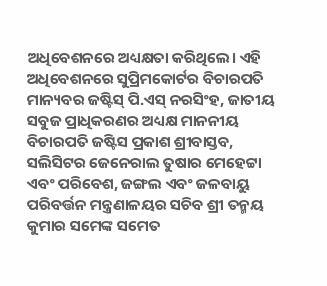ଅଧିବେଶନରେ ଅଧ୍ୟକ୍ଷତା କରିଥିଲେ। ଏହି ଅଧିବେଶନରେ ସୁପ୍ରିମକୋର୍ଟର ବିଚାରପତି ମାନ୍ୟବର ଜଷ୍ଟିସ୍ ପି.ଏସ୍ ନରସିଂହ, ଜାତୀୟ ସବୁଜ ପ୍ରାଧିକରଣର ଅଧ୍ୟକ୍ଷ ମାନନୀୟ ବିଚାରପତି ଜଷ୍ଟିସ ପ୍ରକାଶ ଶ୍ରୀବାସ୍ତବ, ସଲିସିଟର ଜେନେରାଲ ତୁଷାର ମେହେଟ୍ଟା ଏବଂ ପରିବେଶ, ଜଙ୍ଗଲ ଏବଂ ଜଳବାୟୁ ପରିବର୍ତ୍ତନ ମନ୍ତ୍ରଣାଳୟର ସଚିବ ଶ୍ରୀ ତନ୍ମୟ କୁମାର ସମେଙ୍କ ସମେତ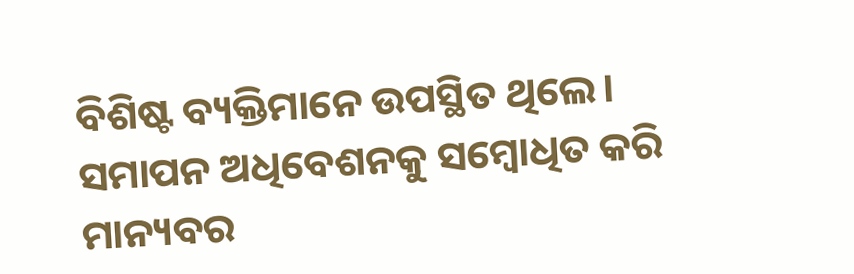ବିଶିଷ୍ଟ ବ୍ୟକ୍ତିମାନେ ଉପସ୍ଥିତ ଥିଲେ।
ସମାପନ ଅଧିବେଶନକୁ ସମ୍ବୋଧିତ କରି ମାନ୍ୟବର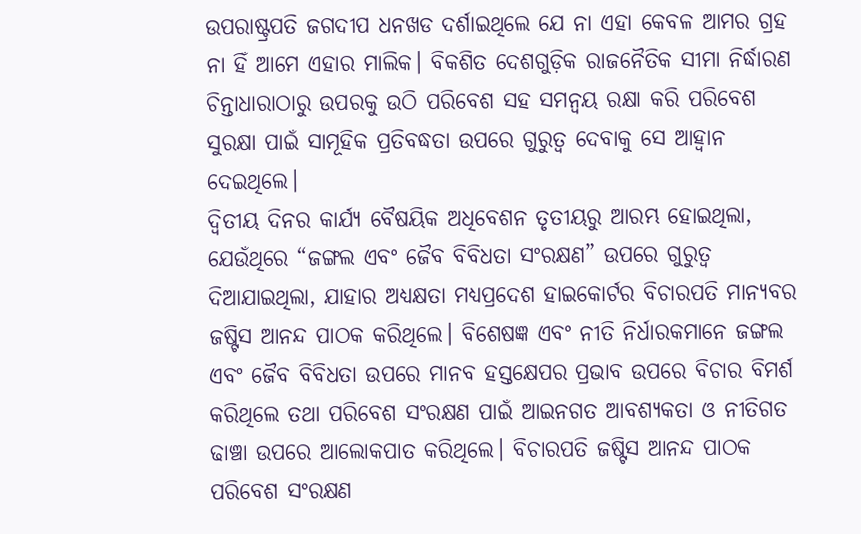ଉପରାଷ୍ଟ୍ରପତି ଜଗଦୀପ ଧନଖଡ ଦର୍ଶାଇଥିଲେ ଯେ ନା ଏହା କେବଳ ଆମର ଗ୍ରହ ନା ହିଁ ଆମେ ଏହାର ମାଲିକ। ବିକଶିତ ଦେଶଗୁଡ଼ିକ ରାଜନୈତିକ ସୀମା ନିର୍ଦ୍ଧାରଣ ଚିନ୍ତାଧାରାଠାରୁ ଉପରକୁ ଉଠି ପରିବେଶ ସହ ସମନ୍ୱୟ ରକ୍ଷା କରି ପରିବେଶ ସୁରକ୍ଷା ପାଇଁ ସାମୂହିକ ପ୍ରତିବଦ୍ଧତା ଉପରେ ଗୁରୁତ୍ୱ ଦେବାକୁ ସେ ଆହ୍ୱାନ ଦେଇଥିଲେ।
ଦ୍ୱିତୀୟ ଦିନର କାର୍ଯ୍ୟ ବୈଷୟିକ ଅଧିବେଶନ ତୃତୀୟରୁ ଆରମ୍ଭ ହୋଇଥିଲା, ଯେଉଁଥିରେ “ଜଙ୍ଗଲ ଏବଂ ଜୈବ ବିବିଧତା ସଂରକ୍ଷଣ” ଉପରେ ଗୁରୁତ୍ୱ ଦିଆଯାଇଥିଲା, ଯାହାର ଅଧ୍ୟକ୍ଷତା ମଧ୍ୟପ୍ରଦେଶ ହାଇକୋର୍ଟର ବିଚାରପତି ମାନ୍ୟବର ଜଷ୍ଟିସ ଆନନ୍ଦ ପାଠକ କରିଥିଲେ। ବିଶେଷଜ୍ଞ ଏବଂ ନୀତି ନିର୍ଧାରକମାନେ ଜଙ୍ଗଲ ଏବଂ ଜୈବ ବିବିଧତା ଉପରେ ମାନବ ହସ୍ତକ୍ଷେପର ପ୍ରଭାବ ଉପରେ ବିଚାର ବିମର୍ଶ କରିଥିଲେ ତଥା ପରିବେଶ ସଂରକ୍ଷଣ ପାଇଁ ଆଇନଗତ ଆବଶ୍ୟକତା ଓ ନୀତିଗତ ଢାଞ୍ଚା ଉପରେ ଆଲୋକପାତ କରିଥିଲେ। ବିଚାରପତି ଜଷ୍ଟିସ ଆନନ୍ଦ ପାଠକ ପରିବେଶ ସଂରକ୍ଷଣ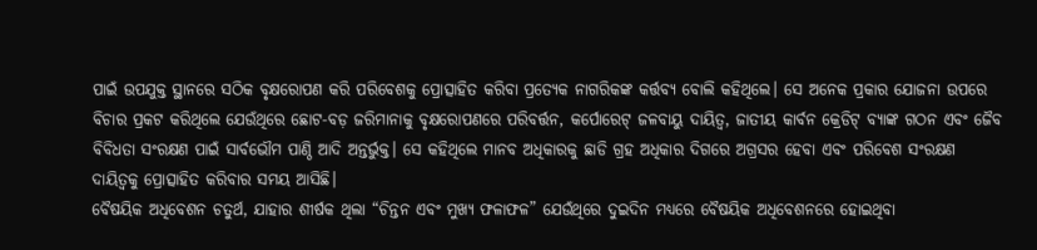ପାଇଁ ଉପଯୁକ୍ତ ସ୍ଥାନରେ ସଠିକ ବୃକ୍ଷରୋପଣ କରି ପରିବେଶକୁ ପ୍ରୋତ୍ସାହିତ କରିବା ପ୍ରତ୍ୟେକ ନାଗରିକଙ୍କ କର୍ତ୍ତବ୍ୟ ବୋଲି କହିଥିଲେ। ସେ ଅନେକ ପ୍ରକାର ଯୋଜନା ଉପରେ ବିଚାର ପ୍ରକଟ କରିଥିଲେ ଯେଉଁଥିରେ ଛୋଟ-ବଡ଼ ଜରିମାନାକୁ ବୃକ୍ଷରୋପଣରେ ପରିବର୍ତ୍ତନ, କର୍ପୋରେଟ୍ ଜଳବାୟୁ ଦାୟିତ୍ୱ, ଜାତୀୟ କାର୍ବନ କ୍ରେଡିଟ୍ ବ୍ୟାଙ୍କ ଗଠନ ଏବଂ ଜୈବ ବିବିଧତା ସଂରକ୍ଷଣ ପାଇଁ ସାର୍ବଭୌମ ପାଣ୍ଠି ଆଦି ଅନ୍ତର୍ଭୁକ୍ତ। ସେ କହିଥିଲେ ମାନବ ଅଧିକାରକୁ ଛାଡି ଗ୍ରହ ଅଧିକାର ଦିଗରେ ଅଗ୍ରସର ହେବା ଏବଂ ପରିବେଶ ସଂରକ୍ଷଣ ଦାୟିତ୍ୱକୁ ପ୍ରୋତ୍ସାହିତ କରିବାର ସମୟ ଆସିଛି।
ବୈଷୟିକ ଅଧିବେଶନ ଚତୁର୍ଥ, ଯାହାର ଶୀର୍ଷକ ଥିଲା “ଚିନ୍ତନ ଏବଂ ମୁଖ୍ୟ ଫଳାଫଳ” ଯେଉଁଥିରେ ଦୁଇଦିନ ମଧ୍ୟରେ ବୈଷୟିକ ଅଧିବେଶନରେ ହୋଇଥିବା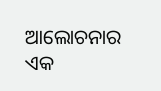ଆଲୋଚନାର ଏକ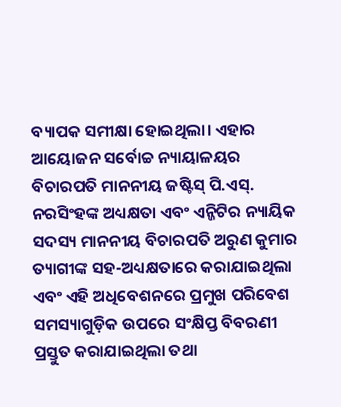ବ୍ୟାପକ ସମୀକ୍ଷା ହୋଇଥିଲା। ଏହାର ଆୟୋଜନ ସର୍ବୋଚ୍ଚ ନ୍ୟାୟାଳୟର ବିଚାରପତି ମାନନୀୟ ଜଷ୍ଟିସ୍ ପି.ଏସ୍. ନରସିଂହଙ୍କ ଅଧ୍ୟକ୍ଷତା ଏବଂ ଏନ୍ଜିଟିର ନ୍ୟାୟିକ ସଦସ୍ୟ ମାନନୀୟ ବିଚାରପତି ଅରୁଣ କୁମାର ତ୍ୟାଗୀଙ୍କ ସହ-ଅଧ୍ୟକ୍ଷତାରେ କରାଯାଇଥିଲା ଏବଂ ଏହି ଅଧିବେଶନରେ ପ୍ରମୁଖ ପରିବେଶ ସମସ୍ୟାଗୁଡ଼ିକ ଉପରେ ସଂକ୍ଷିପ୍ତ ବିବରଣୀ ପ୍ରସ୍ତୁତ କରାଯାଇଥିଲା ତଥା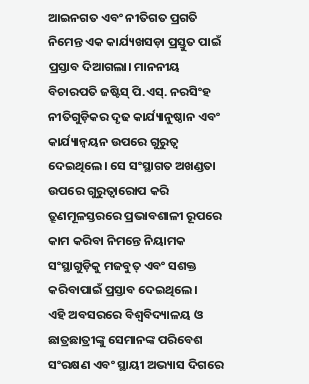ଆଇନଗତ ଏବଂ ନୀତିଗତ ପ୍ରଗତି ନିମେନ୍ତ ଏକ କାର୍ଯ୍ୟଖସଡ଼ା ପ୍ରସ୍ତୁତ ପାଇଁ ପ୍ରସ୍ତାବ ଦିଆଗଲା। ମାନନୀୟ ବିଚାରପତି ଜଷ୍ଟିସ୍ ପି.ଏସ୍. ନରସିଂହ ନୀତିଗୁଡ଼ିକର ଦୃଢ କାର୍ଯ୍ୟାନୁଷ୍ଠାନ ଏବଂ କାର୍ଯ୍ୟାନ୍ୱୟନ ଉପରେ ଗୁରୁତ୍ୱ ଦେଇଥିଲେ। ସେ ସଂସ୍ଥାଗତ ଅଖଣ୍ଡତା ଉପରେ ଗୁରୁତ୍ୱାରୋପ କରି ତ୍ରୂଣମୂଳସ୍ତରରେ ପ୍ରଭାବଶାଳୀ ରୂପରେ କାମ କରିବା ନିମନ୍ତେ ନିୟାମକ ସଂସ୍ଥାଗୁଡ଼ିକୁ ମଜବୁତ୍ ଏବଂ ସଶକ୍ତ କରିବାପାଇଁ ପ୍ରସ୍ତାବ ଦେଇଥିଲେ।
ଏହି ଅବସରରେ ବିଶ୍ୱବିଦ୍ୟାଳୟ ଓ ଛାତ୍ରଛାତ୍ରୀଙ୍କୁ ସେମାନଙ୍କ ପରିବେଶ ସଂରକ୍ଷଣ ଏବଂ ସ୍ଥାୟୀ ଅଭ୍ୟାସ ଦିଗରେ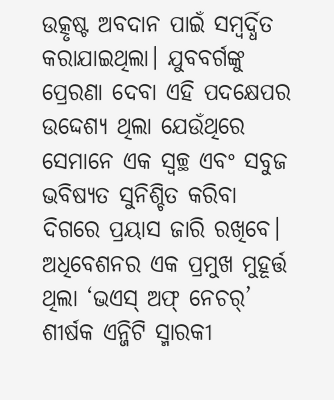ଉତ୍କୃଷ୍ଟ ଅବଦାନ ପାଇଁ ସମ୍ବର୍ଦ୍ଧିତ କରାଯାଇଥିଲା। ଯୁବବର୍ଗଙ୍କୁ ପ୍ରେରଣା ଦେବା ଏହି ପଦକ୍ଷେପର ଉଦ୍ଦେଶ୍ୟ ଥିଲା ଯେଉଁଥିରେ ସେମାନେ ଏକ ସ୍ୱଚ୍ଛ ଏବଂ ସବୁଜ ଭବିଷ୍ୟତ ସୁନିଶ୍ଚିତ କରିବା ଦିଗରେ ପ୍ରୟାସ ଜାରି ରଖିବେ।
ଅଧିବେଶନର ଏକ ପ୍ରମୁଖ ମୁହୂର୍ତ୍ତ ଥିଲା ‘ଭଏସ୍ ଅଫ୍ ନେଚର୍’ ଶୀର୍ଷକ ଏନ୍ଜିଟି ସ୍ମାରକୀ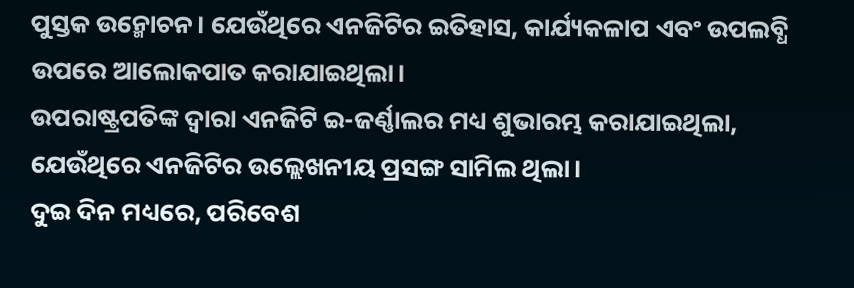ପୁସ୍ତକ ଉନ୍ମୋଚନ। ଯେଉଁଥିରେ ଏନଜିଟିର ଇତିହାସ, କାର୍ଯ୍ୟକଳାପ ଏବଂ ଉପଲବ୍ଧି ଉପରେ ଆଲୋକପାତ କରାଯାଇଥିଲା।
ଉପରାଷ୍ଟ୍ରପତିଙ୍କ ଦ୍ୱାରା ଏନଜିଟି ଇ-ଜର୍ଣ୍ଣାଲର ମଧ୍ୟ ଶୁଭାରମ୍ଭ କରାଯାଇଥିଲା, ଯେଉଁଥିରେ ଏନଜିଟିର ଉଲ୍ଲେଖନୀୟ ପ୍ରସଙ୍ଗ ସାମିଲ ଥିଲା।
ଦୁଇ ଦିନ ମଧ୍ୟରେ, ପରିବେଶ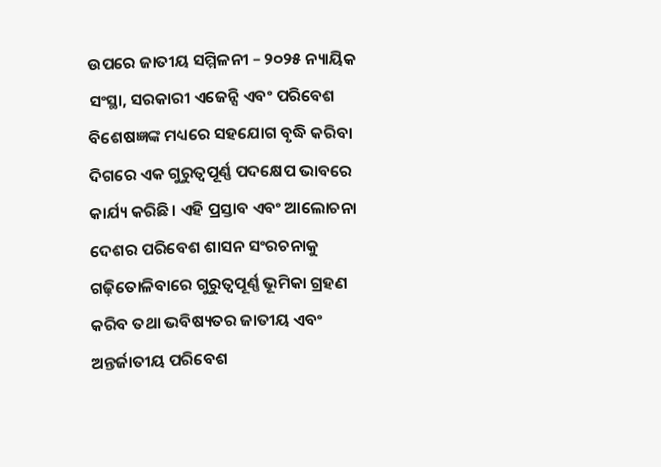ଉପରେ ଜାତୀୟ ସମ୍ମିଳନୀ – ୨୦୨୫ ନ୍ୟାୟିକ ସଂସ୍ଥା, ସରକାରୀ ଏଜେନ୍ସି ଏବଂ ପରିବେଶ ବିଶେଷଜ୍ଞଙ୍କ ମଧ୍ୟରେ ସହଯୋଗ ବୃଦ୍ଧି କରିବା ଦିଗରେ ଏକ ଗୁରୁତ୍ୱପୂର୍ଣ୍ଣ ପଦକ୍ଷେପ ଭାବରେ କାର୍ଯ୍ୟ କରିଛି। ଏହି ପ୍ରସ୍ତାବ ଏବଂ ଆଲୋଚନା ଦେଶର ପରିବେଶ ଶାସନ ସଂରଚନାକୁ ଗଢ଼ିତୋଳିବାରେ ଗୁରୁତ୍ୱପୂର୍ଣ୍ଣ ଭୂମିକା ଗ୍ରହଣ କରିବ ତଥା ଭବିଷ୍ୟତର ଜାତୀୟ ଏବଂ ଅନ୍ତର୍ଜାତୀୟ ପରିବେଶ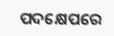ପଦକ୍ଷେପରେ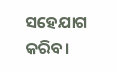ସହେଯାଗ କରିବ।